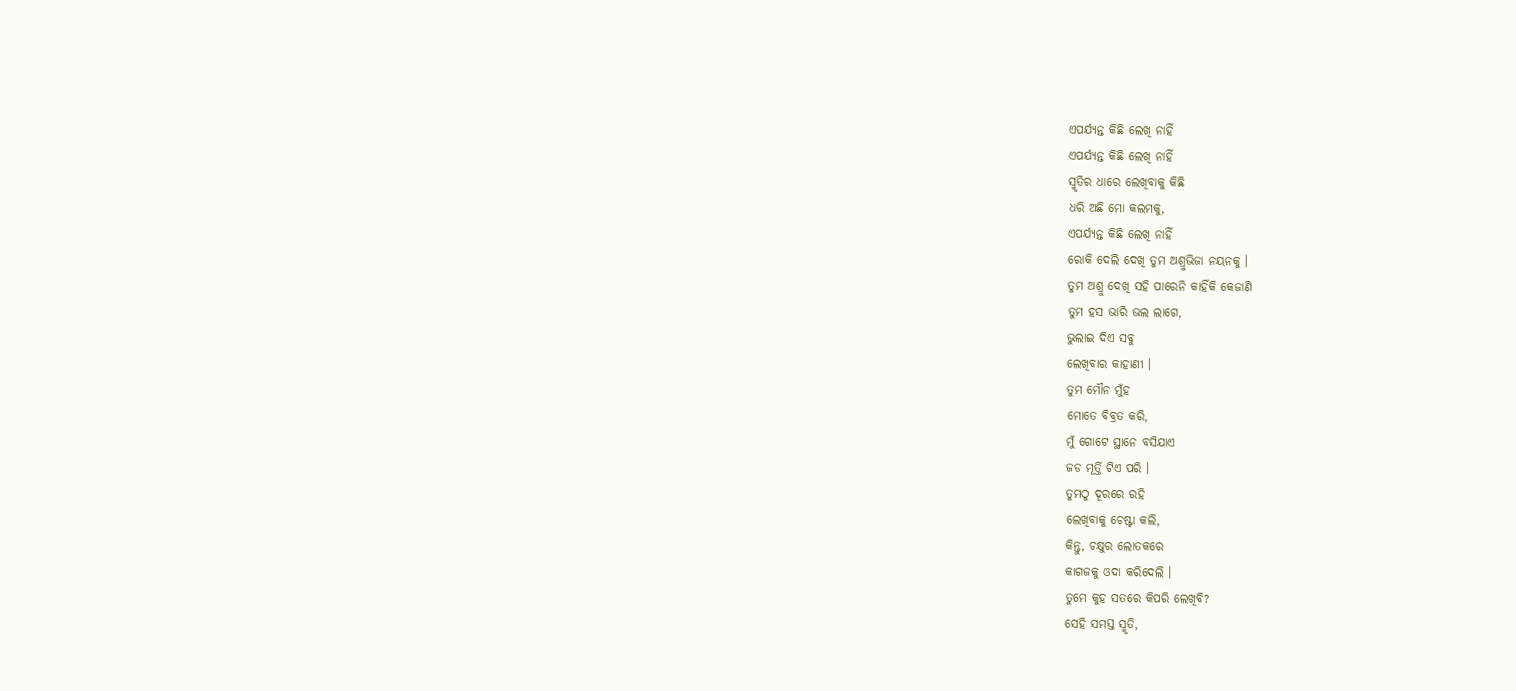ଏପର୍ଯ୍ୟନ୍ତ କିଛି ଲେଖି ନାହିଁ
ଏପର୍ଯ୍ୟନ୍ତ କିଛି ଲେଖି ନାହିଁ
ସ୍ମୃତିର ଧାରେ ଲେଖିବାକୁ କିଛି
ଧରି ଅଛି ମୋ କଲମକୁ,
ଏପର୍ଯ୍ୟନ୍ତ କିଛି ଲେଖି ନାହିଁ
ରୋକି ଦେଲି ଦେଖି ତୁମ ଅଶ୍ରୁଭିଜା ନୟନକୁ ।
ତୁମ ଅଶ୍ରୁ ଦେଖି ସହି ପାରେନି କାହିଁକି କେଜାଣି
ତୁମ ହସ ଭାରି ଭଲ ଲାଗେ,
ଭୁଲାଇ ଦିଏ ସବୁ
ଲେଖିବାର କାହାଣୀ ।
ତୁମ ମୌନ ମୁଁହ
ମୋତେ ବିବ୍ରତ କରି,
ମୁଁ ଗୋଟେ ସ୍ଥାନେ ବସିଯାଏ
ଜଡ ମୂର୍ତ୍ତି ଟିଏ ପରି ।
ତୁମଠୁ ଦୂରରେ ରହି
ଲେଖିବାକୁ ଚେଷ୍ଟା କଲି,
କିନ୍ତୁ, ଚକ୍ଷୁର ଲୋତକରେ
କାଗଜକୁ ଓଦା କରିଦେଲି ।
ତୁମେ କୁହ ସତରେ କିପରି ଲେଖିବି?
ସେହି ସମସ୍ତ ସ୍ମୃତି,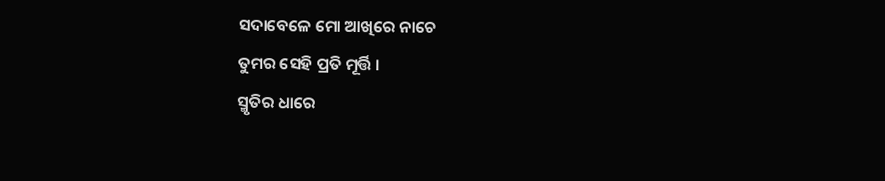ସଦାବେଳେ ମୋ ଆଖିରେ ନାଚେ
ତୁମର ସେହି ପ୍ରତି ମୂର୍ତ୍ତି ।
ସ୍ମୃତିର ଧାରେ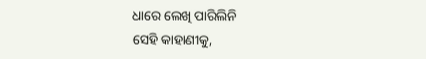ଧାରେ ଲେଖି ପାରିଲିନି
ସେହି କାହାଣୀକୁ,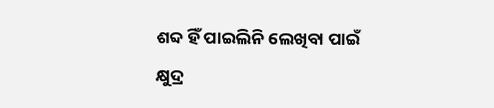ଶବ୍ଦ ହିଁ ପାଇଲିନି ଲେଖିବା ପାଇଁ
କ୍ଷୁଦ୍ର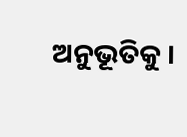ଅନୁଭୂତିକୁ ।